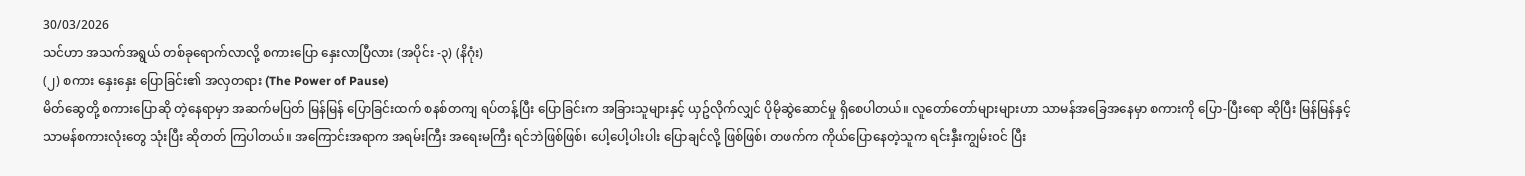30/03/2026
သင်ဟာ အသက်အရွယ် တစ်ခုရောက်လာလို့ စကားပြော နှေးလာပြီလား (အပိုင်း -၃) (နိဂုံး)
(၂) စကား နှေးနှေး ပြောခြင်း၏ အလှတရား (The Power of Pause)
မိတ်ဆွေတို့ စကားပြောဆို တဲ့နေရာမှာ အဆက်မပြတ် မြန်မြန် ပြောခြင်းထက် စနစ်တကျ ရပ်တန့်ပြီး ပြောခြင်းက အခြားသူများနှင့် ယှဥ်လိုက်လျှင် ပိုမိုဆွဲဆောင်မှု ရှိစေပါတယ်။ လူတော်တော်များများဟာ သာမန်အခြေအနေမှာ စကားကို ပြော-ပြီးရော ဆိုပြီး မြန်မြန်နှင့် သာမန်စကားလုံးတွေ သုံးပြီး ဆိုတတ် ကြပါတယ်။ အကြောင်းအရာက အရမ်းကြီး အရေးမကြီး ရင်ဘဲဖြစ်ဖြစ်၊ ပေါ့ပေါ့ပါးပါး ပြောချင်လို့ ဖြစ်ဖြစ်၊ တဖက်က ကိုယ်ပြောနေတဲ့သူက ရင်းနှီးကျွမ်း၀င် ပြီး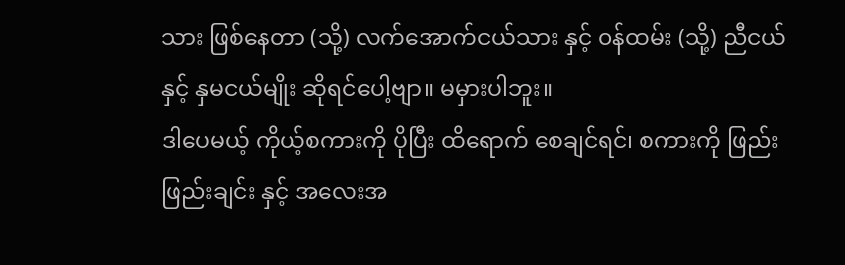သား ဖြစ်နေတာ (သို့) လက်အောက်ငယ်သား နှင့် ၀န်ထမ်း (သို့) ညီငယ် နှင့် နှမငယ်မျိုး ဆိုရင်ပေါ့ဗျာ။ မမှားပါဘူး။
ဒါပေမယ့် ကိုယ့်စကားကို ပိုပြီး ထိရောက် စေချင်ရင်၊ စကားကို ဖြည်းဖြည်းချင်း နှင့် အလေးအ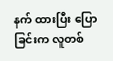နက် ထားပြီး ပြောခြင်းက လူတစ်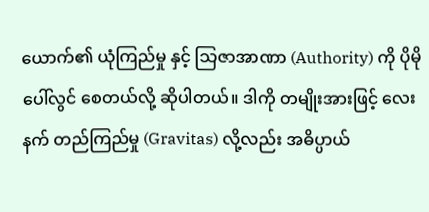ယောက်၏ ယုံကြည်မှု နှင့် သြဇာအာဏာ (Authority) ကို ပိုမိုပေါ်လွင် စေတယ်လို့ ဆိုပါတယ်။ ဒါကို တမျိုးအားဖြင့် လေးနက် တည်ကြည်မှု (Gravitas) လို့လည်း အဓိပ္ပာယ်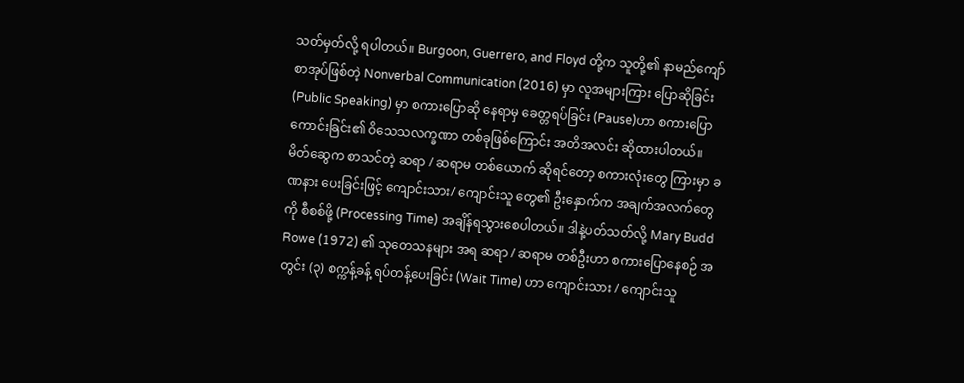သတ်မှတ်လို့ ရပါတယ်။ Burgoon, Guerrero, and Floyd တို့က သူတို့၏ နာမည်ကျော် စာအုပ်ဖြစ်တဲ့ Nonverbal Communication (2016) မှာ လူအများကြား ပြောဆိုခြင်း (Public Speaking) မှာ စကားပြောဆို နေရာမှ ခေတ္တရပ်ခြင်း (Pause)ဟာ စကားပြော ကောင်းခြင်း၏ ဝိသေသလက္ခဏာ တစ်ခုဖြစ်ကြောင်း အတိအလင်း ဆိုထားပါတယ်။
မိတ်ဆွေက စာသင်တဲ့ ဆရာ / ဆရာမ တစ်ယောက် ဆိုရင်တော့ စကားလုံးတွေ ကြားမှာ ခဏနား ပေးခြင်းဖြင့် ကျောင်းသား/ ကျောင်းသူ တွေ၏ ဦးနှောက်က အချက်အလက်တွေကို စီစစ်ဖို့ (Processing Time) အချိန်ရသွားစေပါတယ်။ ဒါနဲ့ပတ်သတ်လို့ Mary Budd Rowe (1972) ၏ သုတေသနများ အရ ဆရာ / ဆရာမ တစ်ဦးဟာ စကားပြောနေစဉ် အတွင်း (၃) စက္ကန့်ခန့် ရပ်တန့်ပေးခြင်း (Wait Time) ဟာ ကျောင်းသား / ကျောင်းသူ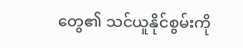တွေ၏ သင်ယူနိုင်စွမ်းကို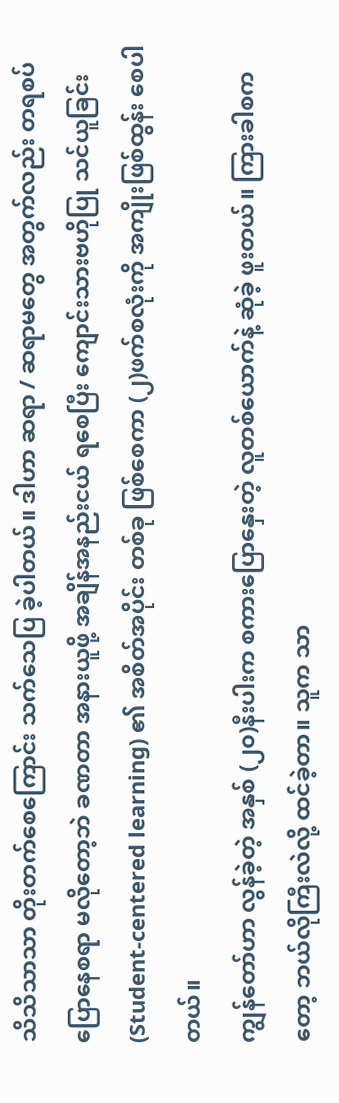သိသိသာသာ တိုးတက်စေကြောင်း သက်သေပြ ခဲ့ပါတယ်။ ဒါဟာ ဆရာ / ဆရာမတွေ အတွက်လည်း တရစပ် ပြောနေစရာ မလိုတော့ဘဲ ခဏတာ အနားယူဖို့ အချိန်အနည်းငယ် ရစေပြီး ကျောင်းသားဗဟိုပြု သင်ယူခြင်း (Student-centered learning) ၏ အစိတ်အပိုင်း တစ်ခု ဖြစ်စေကာ (၂)ဖက်စလုံးကို အကျိုးဖြစ်ထွန်း စေပါတယ်။
ကျွန်တော်ဟာ လွန်ခဲ့တဲ့ အနှစ် (၂၀)နီးပါးက စကားပြောနှေးတဲ့ လူတစ်ယောက်နဲ့ ဆုံခဲ့ ဖူးတယ်။ ကြားခါစကတော့ ဘယ်လိုကြီးလဲလို့ ထင်ခဲ့တာ။ သူက သာ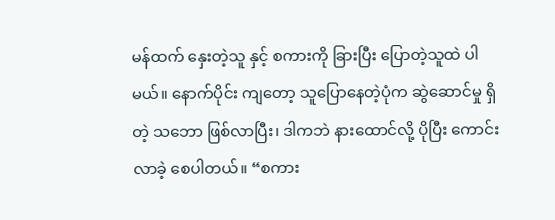မန်ထက် နှေးတဲ့သူ နှင့် စကားကို ခြားပြီး ပြောတဲ့သူထဲ ပါမယ်။ နောက်ပိုင်း ကျတော့ သူပြောနေတဲ့ပုံက ဆွဲဆောင်မှု ရှိတဲ့ သဘော ဖြစ်လာပြီး၊ ဒါကဘဲ နားထောင်လို့ ပိုပြီး ကောင်းလာခဲ့ စေပါတယ်။ “စကား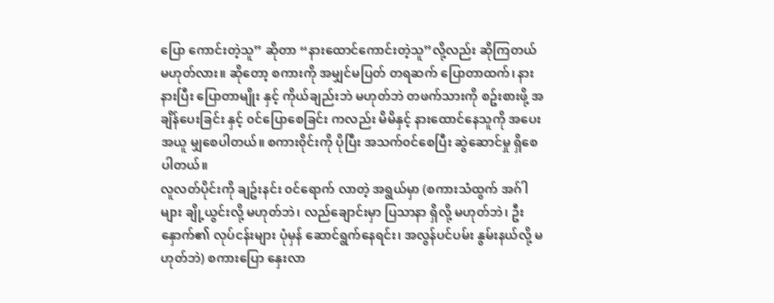ပြော ကောင်းတဲ့သူ” ဆိုတာ “နားထောင်ကောင်းတဲ့သူ”လို့လည်း ဆိုကြတယ် မဟုတ်လား။ ဆိုတော့ စကားကို အမျှင်မပြတ် တရဆက် ပြောတာထက်၊ နားနားပြီး ပြောတာမျိုး နှင့် ကိုယ်ချည်းဘဲ မဟုတ်ဘဲ တဖက်သားကို စဥ်းစားဖို့ အချိန်ပေးခြင်း နှင့် ၀င်ပြောစေခြင်း ကလည်း မိမိနှင့် နားထောင်နေသူကို အပေးအယူ မျှစေပါတယ်။ စကား၀ိုင်းကို ပိုပြီး အသက်၀င်စေပြီး ဆွဲဆောင်မှု ရှိစေ ပါတယ်။
လူလတ်ပိုင်းကို ချဥ်းနင်း ၀င်ရောက် လာတဲ့ အရွယ်မှာ (စကားသံထွက် အဂ်ါများ ချို့ယွင်းလို့ မဟုတ်ဘဲ၊ လည်ချောင်းမှာ ပြသာနာ ရှိလို့ မဟုတ်ဘဲ၊ ဦးနှောက်၏ လုပ်ငန်းများ ပုံမှန် ဆောင်ရွက်နေရင်း၊ အလွန်ပင်ပမ်း နွမ်းနယ်လို့ မဟုတ်ဘဲ) စကားပြော နှေးလာ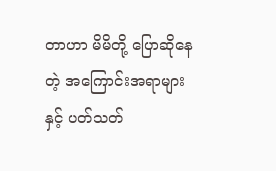တာဟာ မိမိတို့ ပြောဆိုနေတဲ့ အကြောင်းအရာများနှင့် ပတ်သတ်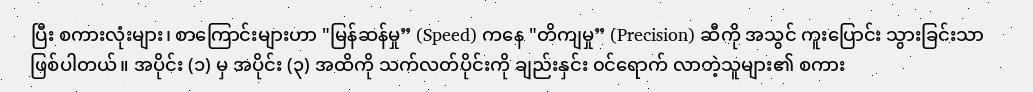ပြီး စကားလုံးများ၊ စာကြောင်းများဟာ "မြန်ဆန်မှု” (Speed) ကနေ "တိကျမှု” (Precision) ဆီကို အသွင် ကူးပြောင်း သွားခြင်းသာ ဖြစ်ပါတယ်။ အပိုင်း (၁) မှ အပိုင်း (၃) အထိကို သက်လတ်ပိုင်းကို ချည်းနှင်း ၀င်ရောက် လာတဲ့သူများ၏ စကား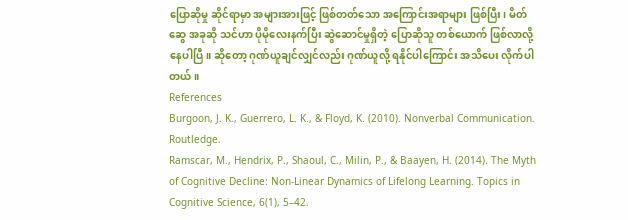ပြောဆိုမှု ဆိုင်ရာမှာ အများအားဖြင့် ဖြစ်တတ်သော အကြောင်းအရာများ ဖြစ်ပြီး၊ မိတ်ဆွေ အခုဆို သင်ဟာ ပိုမိုလေးနက်ပြီး ဆွဲဆောင်မှုရှိတဲ့ ပြောဆိုသူ တစ်ယောက် ဖြစ်လာလို့ နေပါပြီ။ ဆိုတော့ ဂုဏ်ယူချင်လျှင်လည်း ဂုဏ်ယူလို့ ရနိုင်ပါကြောင်း အသိပေး လိုက်ပါတယ်။
References
Burgoon, J. K., Guerrero, L. K., & Floyd, K. (2010). Nonverbal Communication. Routledge.
Ramscar, M., Hendrix, P., Shaoul, C., Milin, P., & Baayen, H. (2014). The Myth of Cognitive Decline: Non-Linear Dynamics of Lifelong Learning. Topics in Cognitive Science, 6(1), 5–42.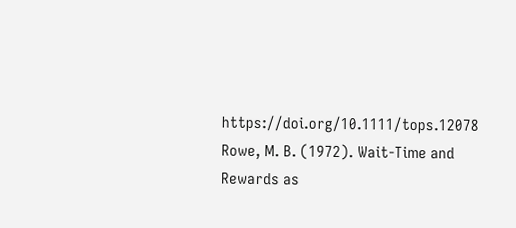https://doi.org/10.1111/tops.12078
Rowe, M. B. (1972). Wait-Time and Rewards as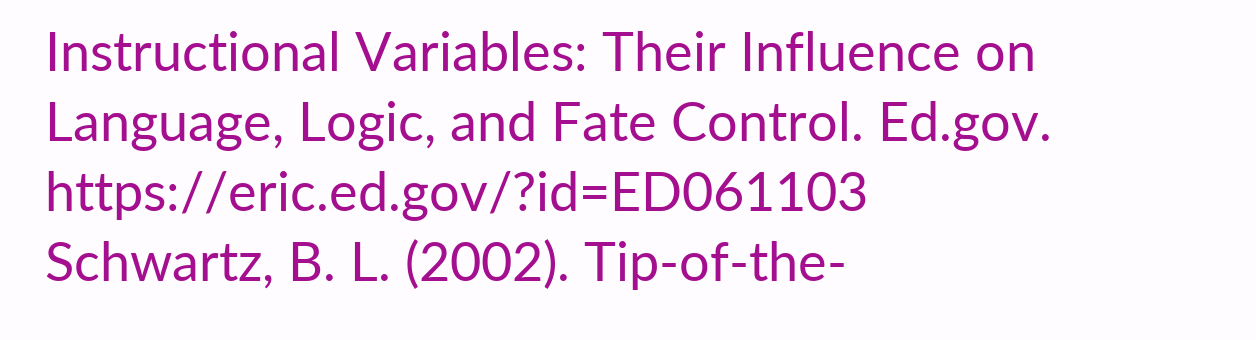Instructional Variables: Their Influence on Language, Logic, and Fate Control. Ed.gov. https://eric.ed.gov/?id=ED061103
Schwartz, B. L. (2002). Tip-of-the-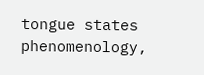tongue states phenomenology,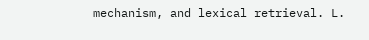mechanism, and lexical retrieval. L.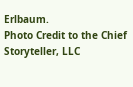Erlbaum.
Photo Credit to the Chief Storyteller, LLC